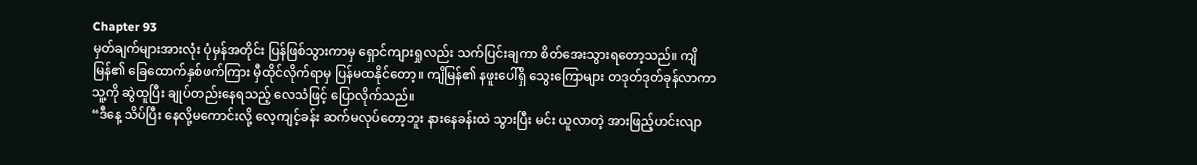Chapter 93
မှတ်ချက်များအားလုံး ပုံမှန်အတိုင်း ပြန်ဖြစ်သွားကာမှ ရှောင်ကျားရှုလည်း သက်ပြင်းချကာ စိတ်အေးသွားရတော့သည်။ ကျိမြန်၏ ခြေထောက်နှစ်ဖက်ကြား မှီထိုင်လိုက်ရာမှ ပြန်မထနိုင်တော့။ ကျိမြန်၏ နဖူးပေါ်ရှိ သွေးကြောများ တဒုတ်ဒုတ်ခုန်လာကာ သူ့ကို ဆွဲထူပြီး ချုပ်တည်းနေရသည့် လေသံဖြင့် ပြောလိုက်သည်။
“ဒီနေ့ သိပ်ပြီး နေလို့မကောင်းလို့ လေ့ကျင့်ခန်း ဆက်မလုပ်တော့ဘူး နားနေခန်းထဲ သွားပြီး မင်း ယူလာတဲ့ အားဖြည့်ဟင်းလျာ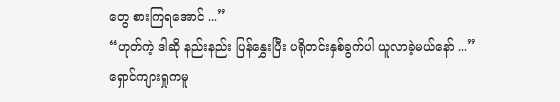တွေ စားကြရအောင် ...”
“ဟုတ်ကဲ့ ဒါဆို နည်းနည်း ပြန်နွှေးပြီး ပရိုတင်းနှစ်ခွက်ပါ ယူလာခဲ့မယ်နော် ...”
ရှောင်ကျားရှုကမူ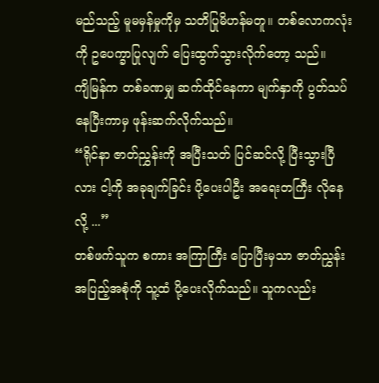မည်သည့် မူမမှန်မှုကိုမှ သတိပြုမိဟန်မတူ။ တစ်လောကလုံးကို ဥပေက္ခာပြုလျက် ပြေးထွက်သွားလိုက်တော့ သည်။
ကျိမြန်က တစ်ခဏမျှ ဆက်ထိုင်နေကာ မျက်နှာကို ပွတ်သပ်နေပြီးကာမှ ဖုန်းဆက်လိုက်သည်။
“ရိုင်နာ ဇာတ်ညွှန်းကို အပြီးသတ် ပြင်ဆင်လို့ ပြီးသွားပြီလား ငါ့ကို အခုချက်ခြင်း ပို့ပေးပါဦး အရေးတကြီး လိုနေလို့ ...”
တစ်ဖက်သူက စကား အကြာကြီး ပြောပြီးမှသာ ဇာတ်ညွှန်းအပြည့်အစုံကို သူ့ထံ ပို့ပေးလိုက်သည်။ သူကလည်း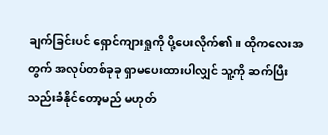ချက်ခြင်းပင် ရှောင်ကျားရှုကို ပို့ပေးလိုက်၏။ ထိုကလေးအတွက် အလုပ်တစ်ခုခု ရှာမပေးထားပါလျှင် သူ့ကို ဆက်ပြီး သည်းခံနိုင်တော့မည် မဟုတ်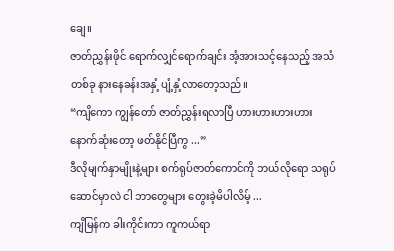ချေ။
ဇာတ်ညွှန်းဖိုင် ရောက်လျှင်ရောက်ချင်း အံ့အားသင့်နေသည့် အသံတစ်ခု နားနေခန်းအနှံ့ ပျံ့နှံ့လာတော့သည်။
“ကျိကော ကျွန်တော် ဇာတ်ညွှန်းရလာပြီ ဟားဟားဟားဟား နောက်ဆုံးတော့ ဖတ်နိုင်ပြီကွ ...”
ဒီလိုမျက်နှာမျိုးနဲ့များ စက်ရုပ်ဇာတ်ကောင်ကို ဘယ်လိုရော သရုပ်ဆောင်မှာလဲ ငါ ဘာတွေများ တွေးခဲ့မိပါလိမ့် ...
ကျိမြန်က ခါးကိုင်းကာ ကူကယ်ရာ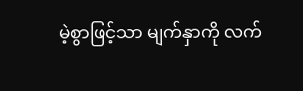မဲ့စွာဖြင့်သာ မျက်နှာကို လက်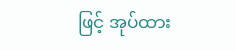ဖြင့် အုပ်ထား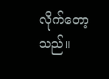လိုက်တော့သည်။